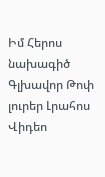Իմ Հերոս նախագիծ
Գլխավոր Թոփ լուրեր Լրահոս Վիդեո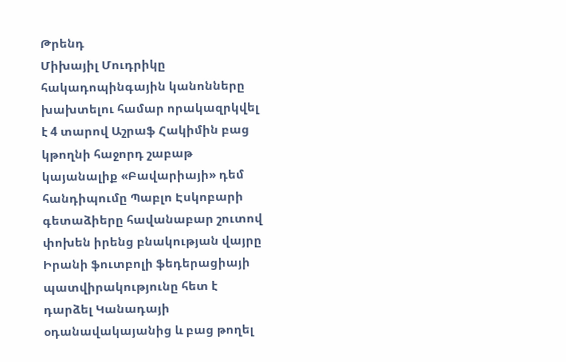Թրենդ
Միխայիլ Մուդրիկը հակադոպինգային կանոնները խախտելու համար որակազրկվել է 4 տարով Աշրաֆ Հակիմին բաց կթողնի հաջորդ շաբաթ կայանալիք «Բավարիայի» դեմ հանդիպումը Պաբլո Էսկոբարի գետաձիերը հավանաբար շուտով փոխեն իրենց բնակության վայրը Իրանի ֆուտբոլի ֆեդերացիայի պատվիրակությունը հետ է դարձել Կանադայի օդանավակայանից և բաց թողել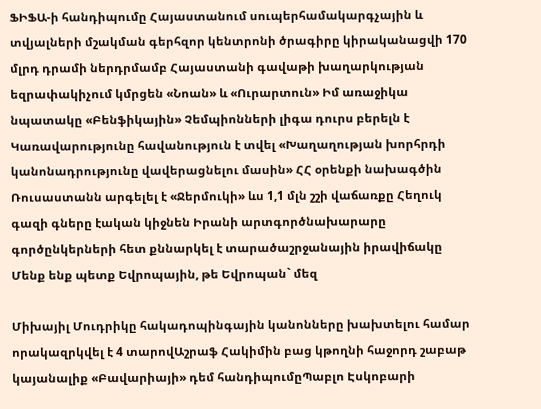ՖԻՖԱ-ի հանդիպումը Հայաստանում սուպերհամակարգչային և տվյալների մշակման գերհզոր կենտրոնի ծրագիրը կիրականացվի 170 մլրդ դրամի ներդրմամբ Հայաստանի գավաթի խաղարկության եզրափակիչում կմրցեն «Նոան» և «Ուրարտուն» Իմ առաջիկա նպատակը «Բենֆիկային» Չեմպիոնների լիգա դուրս բերելն է Կառավարությունը հավանություն է տվել «Խաղաղության խորհրդի կանոնադրությունը վավերացնելու մասին» ՀՀ օրենքի նախագծին Ռուսաստանն արգելել է «Ջերմուկի» ևս 1,1 մլն շշի վաճառքը Հեղուկ գազի գները էական կիջնեն Իրանի արտգործնախարարը գործընկերների հետ քննարկել է տարածաշրջանային իրավիճակը Մենք ենք պետք Եվրոպային, թե Եվրոպան` մեզ

Միխայիլ Մուդրիկը հակադոպինգային կանոնները խախտելու համար որակազրկվել է 4 տարովԱշրաֆ Հակիմին բաց կթողնի հաջորդ շաբաթ կայանալիք «Բավարիայի» դեմ հանդիպումըՊաբլո Էսկոբարի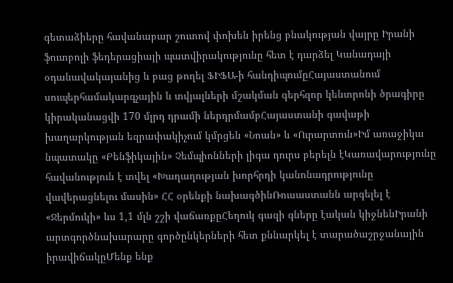գետաձիերը հավանաբար շուտով փոխեն իրենց բնակության վայրը Իրանի ֆուտբոլի ֆեդերացիայի պատվիրակությունը հետ է դարձել Կանադայի օդանավակայանից և բաց թողել ՖԻՖԱ-ի հանդիպումըՀայաստանում սուպերհամակարգչային և տվյալների մշակման գերհզոր կենտրոնի ծրագիրը կիրականացվի 170 մլրդ դրամի ներդրմամբՀայաստանի գավաթի խաղարկության եզրափակիչում կմրցեն «Նոան» և «Ուրարտուն»Իմ առաջիկա նպատակը «Բենֆիկային» Չեմպիոնների լիգա դուրս բերելն էԿառավարությունը հավանություն է տվել «Խաղաղության խորհրդի կանոնադրությունը վավերացնելու մասին» ՀՀ օրենքի նախագծինՌուսաստանն արգելել է «Ջերմուկի» ևս 1,1 մլն շշի վաճառքըՀեղուկ գազի գները էական կիջնենԻրանի արտգործնախարարը գործընկերների հետ քննարկել է տարածաշրջանային իրավիճակըՄենք ենք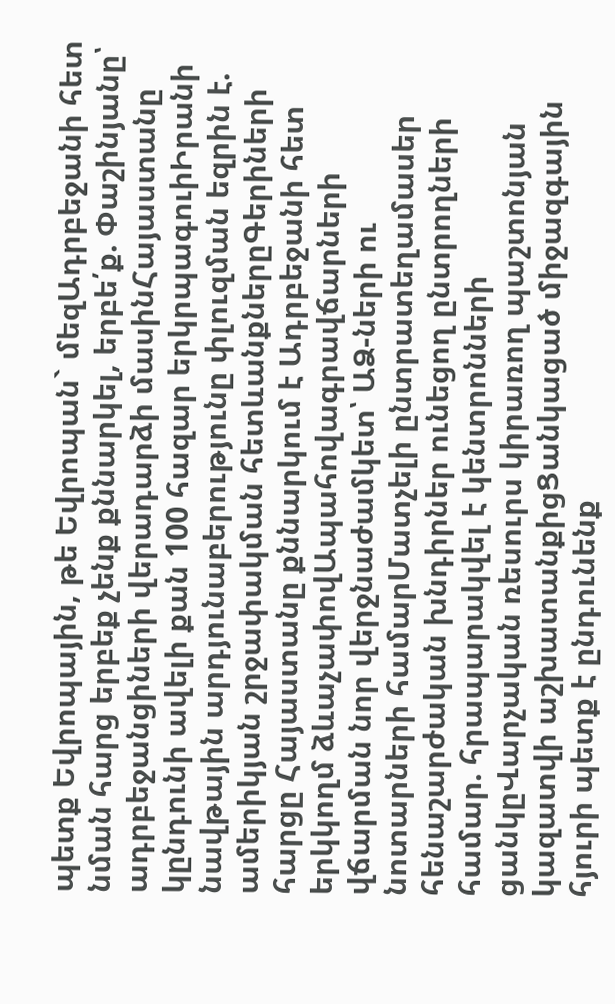պետք Եվրոպային, թե Եվրոպան` մեզԱդրբեջանի հետ նման հարց երբեք չենք քննարկել, երբե՛ք. Փաշինյանը՝ ադրբեջանցիների վերադարձի մասինՀայաստանը կընդունի ավելի քան 100 հազար երկրպագուիԻրանի նավթային արդյունաբերությունը փլուզման եզրին է. ամերիկյան շրջափակման հետևանքներըԳերիների հարցը Հայաստանը քննարկում է Ադրբեջանի հետ երկկողմ ձևաչափովԱպահովագրավճարների վճարման նոր վերջնաժամկետ՝ ԱՁ-ների ու նոտարների համարՄատչելի ընտրատեղամասեր հենաշարժական խնդիրներ ունեցող ընտրողների համար. հրապարակվել է կենտրոնների ցանկըՎարչական ռեսուրս կիրառող պաշտոնյան կազատվի աշխատանքիցՑանկացած միջազգային հյուրի պետք է ընդունենք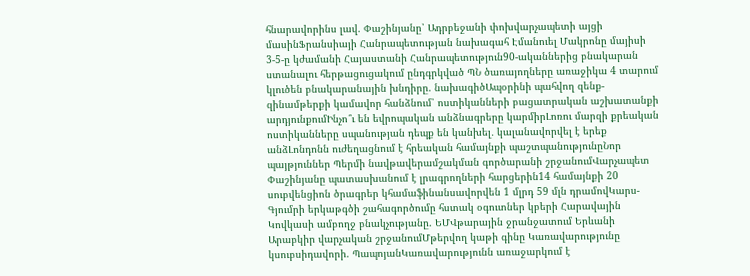հնարավորինս լավ. Փաշինյանը՝ Ադրբեջանի փոխվարչապետի այցի մասինՖրանսիայի Հանրապետության նախագահ Էմանուել Մակրոնը մայիսի 3-5-ը կժամանի Հայաստանի Հանրապետություն90-ականներից բնակարան ստանալու հերթացուցակում ընդգրկված ՊՆ ծառայողները առաջիկա 4 տարում կլուծեն բնակարանային խնդիրը. նախագիծԱպօրինի պահվող զենք-զինամթերքի կամավոր հանձնում՝ ոստիկանների բացատրական աշխատանքի արդյունքումԻնչո՞ւ են եվրոպական անձնագրերը կարմիրԼոռու մարզի քրեական ոստիկանները սպանության դեպք են կանխել․ կալանավորվել է երեք անձԼոնդոնն ուժեղացնում է հրեական համայնքի պաշտպանությունըՆոր պայթյուններ Պերմի նավթավերամշակման գործարանի շրջանումՎարչապետ Փաշինյանը պատասխանում է լրագրողների հարցերին14 համայնքի 20 սուբվենցիոն ծրագրեր կհամաֆինանսավորվեն 1 մլրդ 59 մլն դրամովԿարս-Գյումրի երկաթգծի շահագործումը հստակ օգուտներ կբերի Հարավային Կովկասի ամբողջ բնակչությանը. ԵՄՎթարային ջրանջատում Երևանի Արաբկիր վարչական շրջանումՄթերվող կաթի գինը Կառավարությունը կսուբսիդավորի. ՊապոյանԿառավարությունն առաջարկում է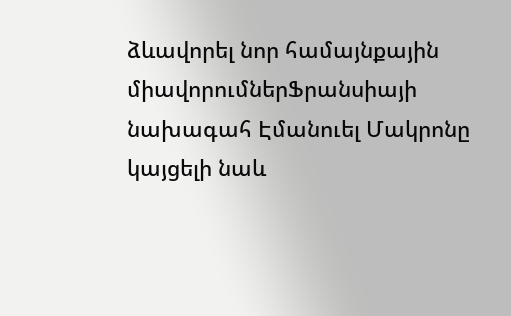ձևավորել նոր համայնքային միավորումներՖրանսիայի նախագահ Էմանուել Մակրոնը կայցելի նաև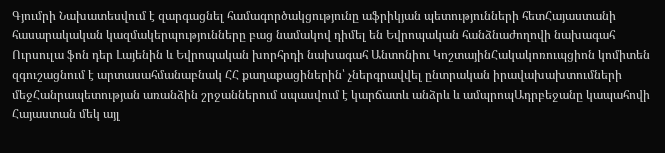Գյումրի Նախատեսվում է զարգացնել համագործակցությունը աֆրիկյան պետությունների հետՀայաստանի հասարակական կազմակերպությունները բաց նամակով դիմել են Եվրոպական հանձնաժողովի նախագահ Ուրսուլա ֆոն դեր Լայենին և Եվրոպական խորհրդի նախագահ Անտոնիու ԿոշտայինՀակակոռուպցիոն կոմիտեն զգուշացնում է արտասահմանաբնակ ՀՀ քաղաքացիներին՝ չներգրավվել ընտրական իրավախախտումների մեջՀանրապետության առանձին շրջաններում սպասվում է կարճատև անձրև և ամպրոպԱդրբեջանը կապահովի Հայաստան մեկ այլ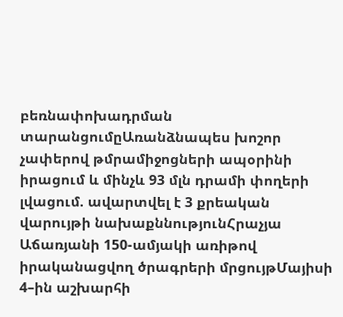բեռնափոխադրման տարանցումըԱռանձնապես խոշոր չափերով թմրամիջոցների ապօրինի իրացում և մինչև 93 մլն դրամի փողերի լվացում. ավարտվել է 3 քրեական վարույթի նախաքննությունՀրաչյա Աճառյանի 150-ամյակի առիթով իրականացվող ծրագրերի մրցույթՄայիսի 4–ին աշխարհի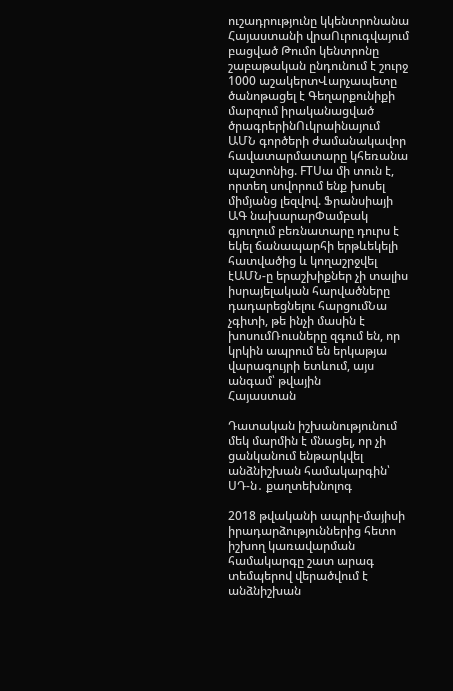ուշադրությունը կկենտրոնանա Հայաստանի վրաՈւրուգվայում բացված Թումո կենտրոնը շաբաթական ընդունում է շուրջ 1000 աշակերտՎարչապետը ծանոթացել է Գեղարքունիքի մարզում իրականացված ծրագրերինՈւկրաինայում ԱՄՆ գործերի ժամանակավոր հավատարմատարը կհեռանա պաշտոնից. FTՍա մի տուն է, որտեղ սովորում ենք խոսել միմյանց լեզվով. Ֆրանսիայի ԱԳ նախարարՓամբակ գյուղում բեռնատարը դուրս է եկել ճանապարհի երթևեկելի հատվածից և կողաշրջվել էԱՄՆ-ը երաշխիքներ չի տալիս իսրայելական հարվածները դադարեցնելու հարցումՆա չգիտի, թե ինչի մասին է խոսումՌուսները զգում են, որ կրկին ապրում են երկաթյա վարագույրի ետևում, այս անգամ՝ թվային
Հայաստան

Դատական իշխանությունում մեկ մարմին է մնացել, որ չի ցանկանում ենթարկվել անձնիշխան համակարգին՝ ՍԴ-ն․ քաղտեխնոլոգ

2018 թվականի ապրիլ-մայիսի իրադարձություններից հետո իշխող կառավարման համակարգը շատ արագ տեմպերով վերածվում է անձնիշխան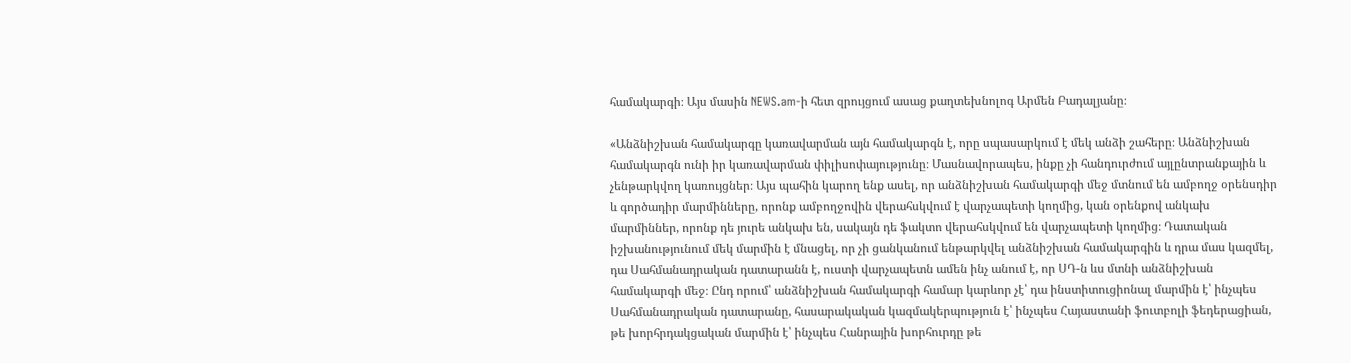համակարգի։ Այս մասին NEWS.am-ի հետ զրույցում ասաց քաղտեխնոլոգ Արմեն Բադալյանը։

«Անձնիշխան համակարգը կառավարման այն համակարգն է, որը սպասարկում է մեկ անձի շահերը։ Անձնիշխան համակարգն ունի իր կառավարման փիլիսոփայությունը։ Մասնավորապես, ինքը չի հանդուրժում այլընտրանքային և չենթարկվող կառույցներ։ Այս պահին կարող ենք ասել, որ անձնիշխան համակարգի մեջ մտնում են ամբողջ օրենսդիր և գործադիր մարմինները, որոնք ամբողջովին վերահսկվում է վարչապետի կողմից, կան օրենքով անկախ մարմիններ, որոնք դե յուրե անկախ են, սակայն դե ֆակտո վերահսկվում են վարչապետի կողմից։ Դատական իշխանությունում մեկ մարմին է մնացել, որ չի ցանկանում ենթարկվել անձնիշխան համակարգին և դրա մաս կազմել, դա Սահմանադրական դատարանն է, ուստի վարչապետն ամեն ինչ անում է, որ ՍԴ-ն ևս մտնի անձնիշխան համակարգի մեջ։ Ընդ որում՝ անձնիշխան համակարգի համար կարևոր չէ՝ դա ինստիտուցիոնալ մարմին է՝ ինչպես Սահմանադրական դատարանը, հասարակական կազմակերպություն է՝ ինչպես Հայաստանի ֆուտբոլի ֆեդերացիան, թե խորհրդակցական մարմին է՝ ինչպես Հանրային խորհուրդը թե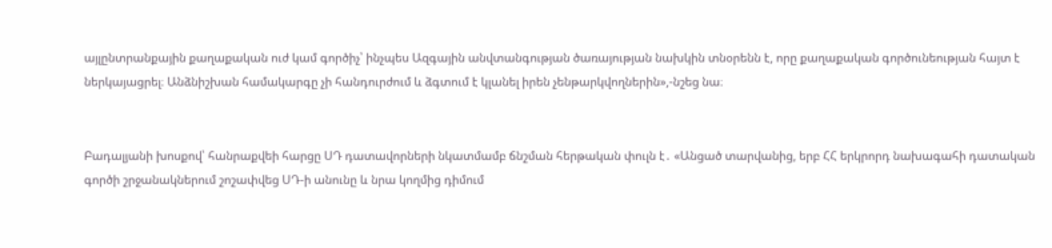այլընտրանքային քաղաքական ուժ կամ գործիչ՝ ինչպես Ազգային անվտանգության ծառայության նախկին տնօրենն է, որը քաղաքական գործունեության հայտ է ներկայացրել։ Անձնիշխան համակարգը չի հանդուրժում և ձգտում է կլանել իրեն չենթարկվողներին»,-նշեց նա։


Բադալյանի խոսքով՝ հանրաքվեի հարցը ՍԴ դատավորների նկատմամբ ճնշման հերթական փուլն է․ «Անցած տարվանից, երբ ՀՀ երկրորդ նախագահի դատական գործի շրջանակներում շոշափվեց ՍԴ-ի անունը և նրա կողմից դիմում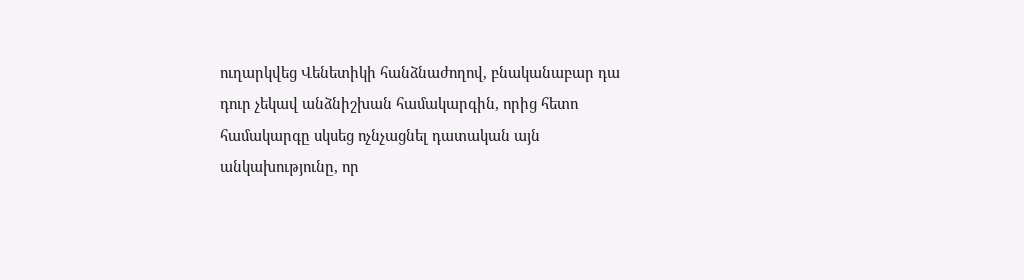ուղարկվեց Վենետիկի հանձնաժողով, բնականաբար դա դուր չեկավ անձնիշխան համակարգին, որից հետո համակարգը սկսեց ոչնչացնել դատական այն անկախությունը, որ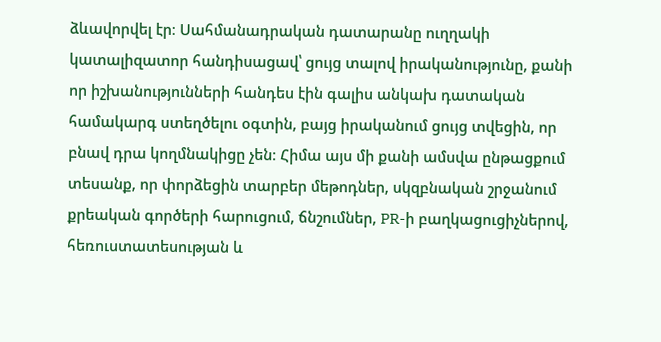ձևավորվել էր։ Սահմանադրական դատարանը ուղղակի կատալիզատոր հանդիսացավ՝ ցույց տալով իրականությունը, քանի որ իշխանությունների հանդես էին գալիս անկախ դատական համակարգ ստեղծելու օգտին, բայց իրականում ցույց տվեցին, որ բնավ դրա կողմնակիցը չեն։ Հիմա այս մի քանի ամսվա ընթացքում տեսանք, որ փորձեցին տարբեր մեթոդներ, սկզբնական շրջանում քրեական գործերի հարուցում, ճնշումներ, PR-ի բաղկացուցիչներով, հեռուստատեսության և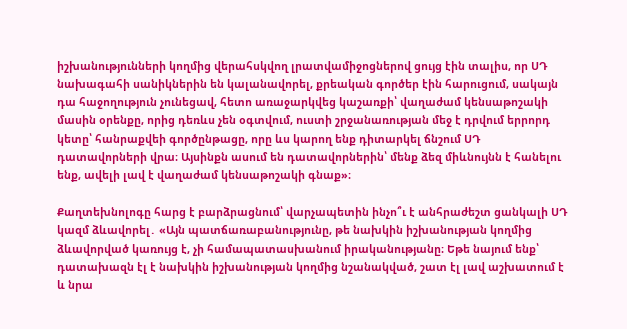իշխանությունների կողմից վերահսկվող լրատվամիջոցներով ցույց էին տալիս, որ ՍԴ նախագահի սանիկներին են կալանավորել, քրեական գործեր էին հարուցում, սակայն դա հաջողություն չունեցավ, հետո առաջարկվեց կաշառքի՝ վաղաժամ կենսաթոշակի մասին օրենքը, որից դեռևս չեն օգտվում, ուստի շրջանառության մեջ է դրվում երրորդ կետը՝ հանրաքվեի գործընթացը, որը ևս կարող ենք դիտարկել ճնշում ՍԴ դատավորների վրա։ Այսինքն ասում են դատավորներին՝ մենք ձեզ միևնույնն է հանելու ենք, ավելի լավ է վաղաժամ կենսաթոշակի գնաք»։

Քաղտեխնոլոգը հարց է բարձրացնում՝ վարչապետին ինչո՞ւ է անհրաժեշտ ցանկալի ՍԴ կազմ ձևավորել․ «Այն պատճառաբանությունը, թե նախկին իշխանության կողմից ձևավորված կառույց է, չի համապատասխանում իրականությանը։ Եթե նայում ենք՝ դատախազն էլ է նախկին իշխանության կողմից նշանակված, շատ էլ լավ աշխատում է և նրա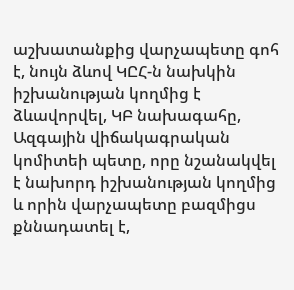աշխատանքից վարչապետը գոհ է, նույն ձևով ԿԸՀ-ն նախկին իշխանության կողմից է ձևավորվել, ԿԲ նախագահը, Ազգային վիճակագրական կոմիտեի պետը, որը նշանակվել է նախորդ իշխանության կողմից և որին վարչապետը բազմիցս քննադատել է,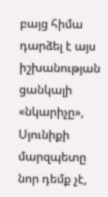բայց հիմա դարձել է այս իշխանության ցանկալի «նկարիչը», Սյունիքի մարզպետը նոր դեմք չէ,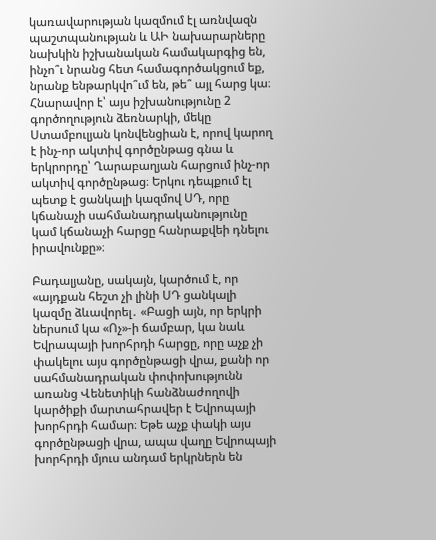կառավարության կազմում էլ առնվազն պաշտպանության և ԱԻ նախարարները նախկին իշխանական համակարգից են, ինչո՞ւ նրանց հետ համագործակցում եք, նրանք ենթարկվո՞ւմ են, թե՞ այլ հարց կա։ Հնարավոր է՝ այս իշխանությունը 2 գործողություն ձեռնարկի, մեկը Ստամբուլյան կոնվենցիան է, որով կարող է ինչ-որ ակտիվ գործընթաց գնա և երկրորդը՝ Ղարաբաղյան հարցում ինչ-որ ակտիվ գործընթաց։ Երկու դեպքում էլ պետք է ցանկալի կազմով ՍԴ, որը կճանաչի սահմանադրականությունը կամ կճանաչի հարցը հանրաքվեի դնելու իրավունքը»։

Բադալյանը, սակայն, կարծում է, որ «այդքան հեշտ չի լինի ՍԴ ցանկալի կազմը ձևավորել․ «Բացի այն, որ երկրի ներսում կա «Ոչ»-ի ճամբար, կա նաև Եվրապայի խորհրդի հարցը, որը աչք չի փակելու այս գործընթացի վրա, քանի որ սահմանադրական փոփոխությունն առանց Վենետիկի հանձնաժողովի կարծիքի մարտահրավեր է Եվրոպայի խորհրդի համար։ Եթե աչք փակի այս գործընթացի վրա, ապա վաղը Եվրոպայի խորհրդի մյուս անդամ երկրներն են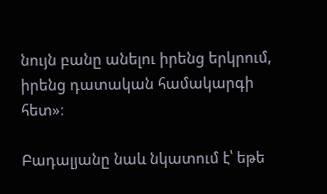նույն բանը անելու իրենց երկրում, իրենց դատական համակարգի հետ»։

Բադալյանը նաև նկատում է՝ եթե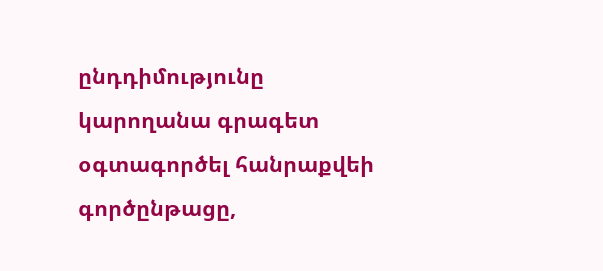ընդդիմությունը կարողանա գրագետ օգտագործել հանրաքվեի գործընթացը,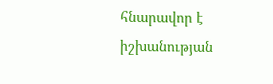հնարավոր է իշխանության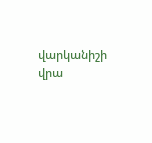վարկանիշի վրա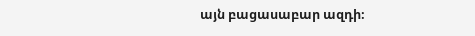այն բացասաբար ազդի։